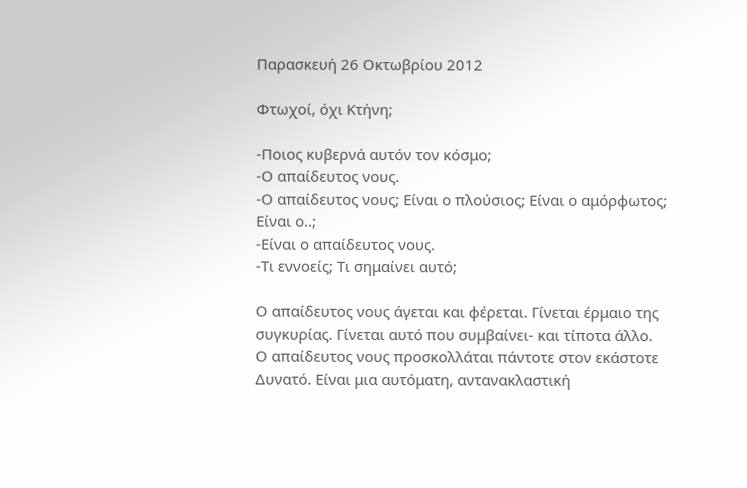Παρασκευή 26 Οκτωβρίου 2012

Φτωχοί, όχι Κτήνη;

-Ποιος κυβερνά αυτόν τον κόσμο;
-Ο απαίδευτος νους.
-Ο απαίδευτος νους; Είναι ο πλούσιος; Είναι ο αμόρφωτος; Είναι ο..;
-Είναι ο απαίδευτος νους.
-Τι εννοείς; Τι σημαίνει αυτό;

Ο απαίδευτος νους άγεται και φέρεται. Γίνεται έρμαιο της συγκυρίας. Γίνεται αυτό που συμβαίνει- και τίποτα άλλο.
Ο απαίδευτος νους προσκολλάται πάντοτε στον εκάστοτε Δυνατό. Είναι μια αυτόματη, αντανακλαστική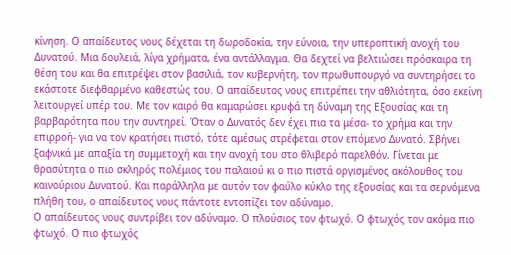κίνηση. Ο απαίδευτος νους δέχεται τη δωροδοκία, την εύνοια, την υπεροπτική ανοχή του Δυνατού. Μια δουλειά, λίγα χρήματα, ένα αντάλλαγμα. Θα δεχτεί να βελτιώσει πρόσκαιρα τη θέση του και θα επιτρέψει στον βασιλιά, τον κυβερνήτη, τον πρωθυπουργό να συντηρήσει το εκάστοτε διεφθαρμένο καθεστώς του. Ο απαίδευτος νους επιτρέπει την αθλιότητα, όσο εκείνη λειτουργεί υπέρ του. Με τον καιρό θα καμαρώσει κρυφά τη δύναμη της Εξουσίας και τη βαρβαρότητα που την συντηρεί. Όταν ο Δυνατός δεν έχει πια τα μέσα- το χρήμα και την επιρροή- για να τον κρατήσει πιστό, τότε αμέσως στρέφεται στον επόμενο Δυνατό. Σβήνει ξαφνικά με απαξία τη συμμετοχή και την ανοχή του στο θλιβερό παρελθόν. Γίνεται με θρασύτητα ο πιο σκληρός πολέμιος του παλαιού κι ο πιο πιστά οργισμένος ακόλουθος του καινούριου Δυνατού. Και παράλληλα με αυτόν τον φαύλο κύκλο της εξουσίας και τα σερνόμενα πλήθη του, ο απαίδευτος νους πάντοτε εντοπίζει τον αδύναμο.
Ο απαίδευτος νους συντρίβει τον αδύναμο. Ο πλούσιος τον φτωχό. Ο φτωχός τον ακόμα πιο φτωχό. Ο πιο φτωχός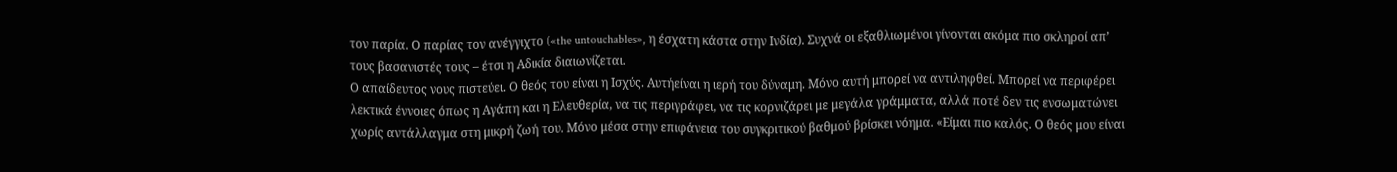τον παρία. Ο παρίας τον ανέγγιχτο («the untouchables», η έσχατη κάστα στην Ινδία). Συχνά οι εξαθλιωμένοι γίνονται ακόμα πιο σκληροί απ’ τους βασανιστές τους – έτσι η Αδικία διαιωνίζεται.
Ο απαίδευτος νους πιστεύει. Ο θεός του είναι η Ισχύς. Αυτήείναι η ιερή του δύναμη. Μόνο αυτή μπορεί να αντιληφθεί. Μπορεί να περιφέρει λεκτικά έννοιες όπως η Αγάπη και η Ελευθερία, να τις περιγράφει, να τις κορνιζάρει με μεγάλα γράμματα, αλλά ποτέ δεν τις ενσωματώνει χωρίς αντάλλαγμα στη μικρή ζωή του. Μόνο μέσα στην επιφάνεια του συγκριτικού βαθμού βρίσκει νόημα. «Είμαι πιο καλός. Ο θεός μου είναι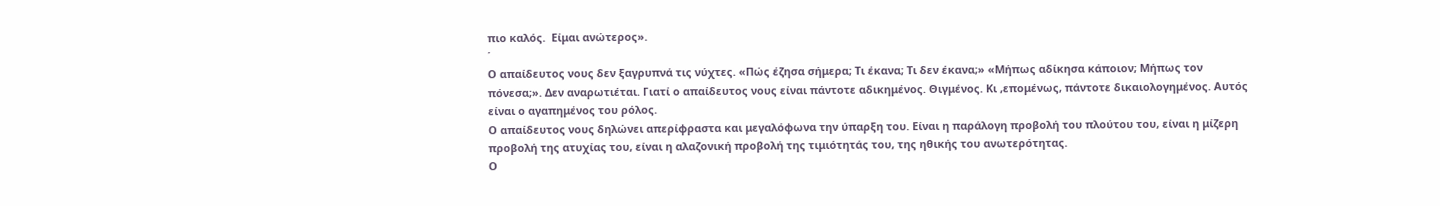πιο καλός.  Είμαι ανώτερος».
΄
Ο απαίδευτος νους δεν ξαγρυπνά τις νύχτες. «Πώς έζησα σήμερα; Τι έκανα; Τι δεν έκανα;» «Μήπως αδίκησα κάποιον; Μήπως τον πόνεσα;». Δεν αναρωτιέται. Γιατί ο απαίδευτος νους είναι πάντοτε αδικημένος. Θιγμένος. Κι ,επομένως, πάντοτε δικαιολογημένος. Αυτός είναι ο αγαπημένος του ρόλος.
Ο απαίδευτος νους δηλώνει απερίφραστα και μεγαλόφωνα την ύπαρξη του. Είναι η παράλογη προβολή του πλούτου του, είναι η μίζερη προβολή της ατυχίας του, είναι η αλαζονική προβολή της τιμιότητάς του, της ηθικής του ανωτερότητας.
Ο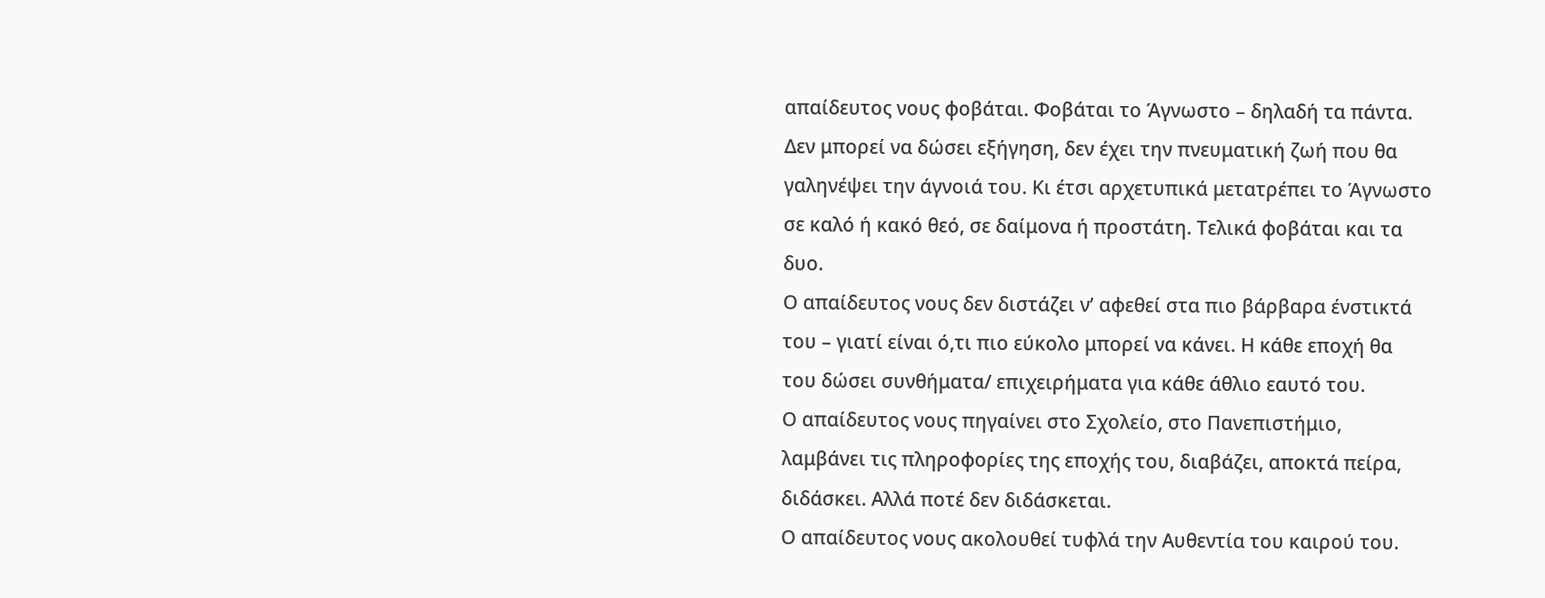απαίδευτος νους φοβάται. Φοβάται το Άγνωστο – δηλαδή τα πάντα. Δεν μπορεί να δώσει εξήγηση, δεν έχει την πνευματική ζωή που θα γαληνέψει την άγνοιά του. Κι έτσι αρχετυπικά μετατρέπει το Άγνωστο σε καλό ή κακό θεό, σε δαίμονα ή προστάτη. Τελικά φοβάται και τα δυο.
Ο απαίδευτος νους δεν διστάζει ν’ αφεθεί στα πιο βάρβαρα ένστικτά του – γιατί είναι ό,τι πιο εύκολο μπορεί να κάνει. Η κάθε εποχή θα του δώσει συνθήματα/ επιχειρήματα για κάθε άθλιο εαυτό του.
Ο απαίδευτος νους πηγαίνει στο Σχολείο, στο Πανεπιστήμιο, λαμβάνει τις πληροφορίες της εποχής του, διαβάζει, αποκτά πείρα, διδάσκει. Αλλά ποτέ δεν διδάσκεται.
Ο απαίδευτος νους ακολουθεί τυφλά την Αυθεντία του καιρού του.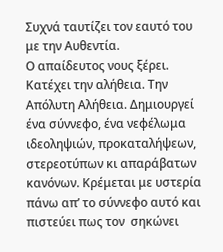Συχνά ταυτίζει τον εαυτό του με την Αυθεντία.
Ο απαίδευτος νους ξέρει. Κατέχει την αλήθεια. Την Απόλυτη Αλήθεια. Δημιουργεί ένα σύννεφο, ένα νεφέλωμα ιδεοληψιών, προκαταλήψεων, στερεοτύπων κι απαράβατων κανόνων. Κρέμεται με υστερία πάνω απ’ το σύννεφο αυτό και πιστεύει πως τον  σηκώνει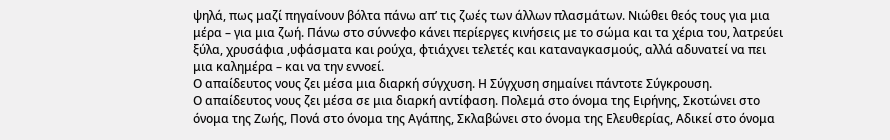ψηλά, πως μαζί πηγαίνουν βόλτα πάνω απ’ τις ζωές των άλλων πλασμάτων. Νιώθει θεός τους για μια μέρα – για μια ζωή. Πάνω στο σύννεφο κάνει περίεργες κινήσεις με το σώμα και τα χέρια του, λατρεύει ξύλα, χρυσάφια ,υφάσματα και ρούχα, φτιάχνει τελετές και καταναγκασμούς, αλλά αδυνατεί να πει μια καλημέρα – και να την εννοεί.
Ο απαίδευτος νους ζει μέσα μια διαρκή σύγχυση. Η Σύγχυση σημαίνει πάντοτε Σύγκρουση.
Ο απαίδευτος νους ζει μέσα σε μια διαρκή αντίφαση. Πολεμά στο όνομα της Ειρήνης, Σκοτώνει στο όνομα της Ζωής, Πονά στο όνομα της Αγάπης, Σκλαβώνει στο όνομα της Ελευθερίας, Αδικεί στο όνομα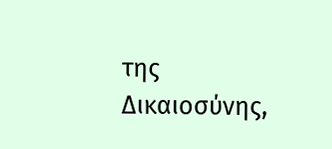της Δικαιοσύνης,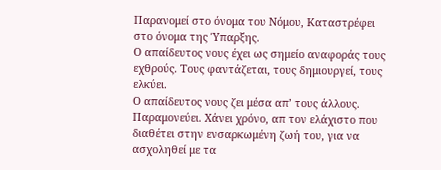Παρανομεί στο όνομα του Νόμου, Καταστρέφει στο όνομα της Ύπαρξης.
Ο απαίδευτος νους έχει ως σημείο αναφοράς τους εχθρούς. Τους φαντάζεται, τους δημιουργεί, τους ελκύει.
Ο απαίδευτος νους ζει μέσα απ’ τους άλλους. Παραμονεύει. Χάνει χρόνο, απ τον ελάχιστο που διαθέτει στην ενσαρκωμένη ζωή του, για να ασχοληθεί με τα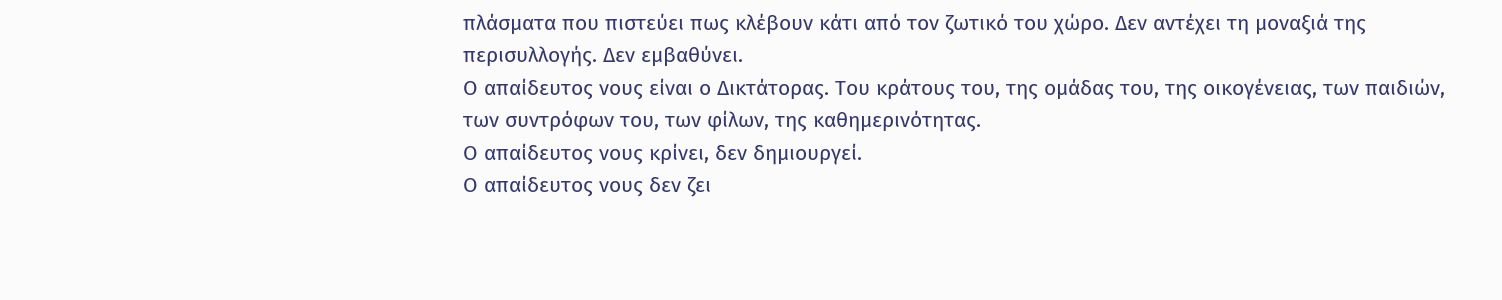πλάσματα που πιστεύει πως κλέβουν κάτι από τον ζωτικό του χώρο. Δεν αντέχει τη μοναξιά της περισυλλογής. Δεν εμβαθύνει.
Ο απαίδευτος νους είναι ο Δικτάτορας. Του κράτους του, της ομάδας του, της οικογένειας, των παιδιών, των συντρόφων του, των φίλων, της καθημερινότητας.
Ο απαίδευτος νους κρίνει, δεν δημιουργεί.
Ο απαίδευτος νους δεν ζει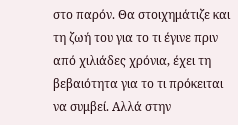στο παρόν. Θα στοιχημάτιζε και τη ζωή του για το τι έγινε πριν από χιλιάδες χρόνια, έχει τη βεβαιότητα για το τι πρόκειται να συμβεί. Αλλά στην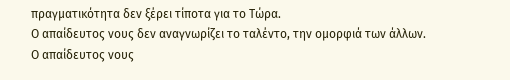πραγματικότητα δεν ξέρει τίποτα για το Τώρα.
Ο απαίδευτος νους δεν αναγνωρίζει το ταλέντο, την ομορφιά των άλλων.
Ο απαίδευτος νους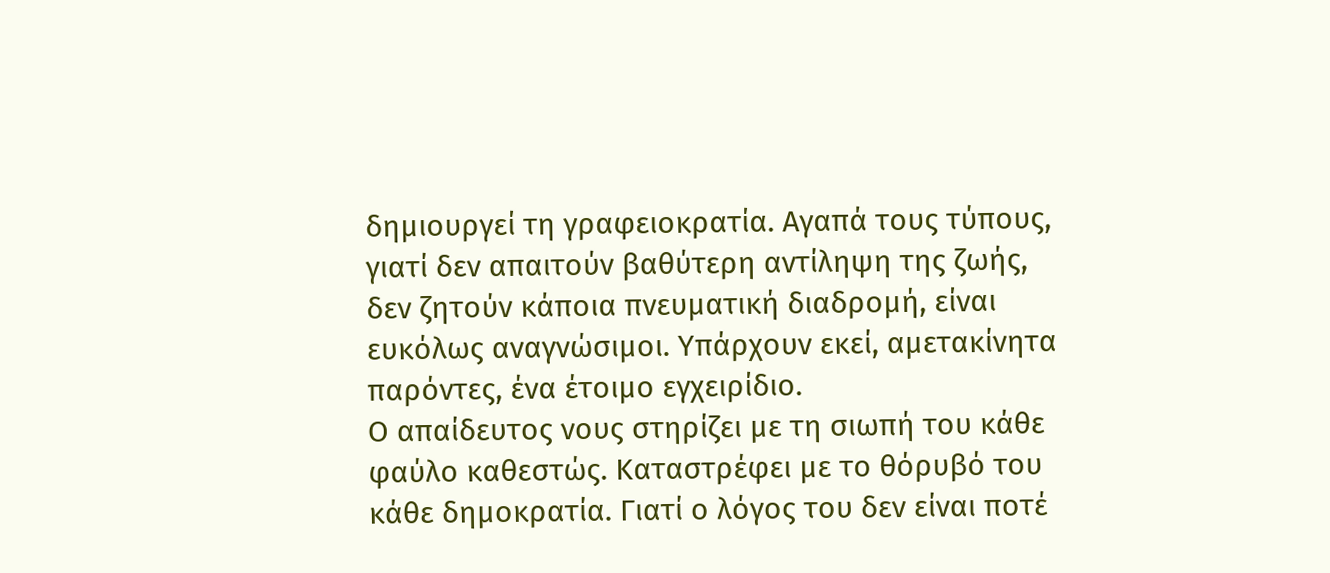δημιουργεί τη γραφειοκρατία. Αγαπά τους τύπους, γιατί δεν απαιτούν βαθύτερη αντίληψη της ζωής, δεν ζητούν κάποια πνευματική διαδρομή, είναι ευκόλως αναγνώσιμοι. Υπάρχουν εκεί, αμετακίνητα παρόντες, ένα έτοιμο εγχειρίδιο.
Ο απαίδευτος νους στηρίζει με τη σιωπή του κάθε φαύλο καθεστώς. Καταστρέφει με το θόρυβό του κάθε δημοκρατία. Γιατί ο λόγος του δεν είναι ποτέ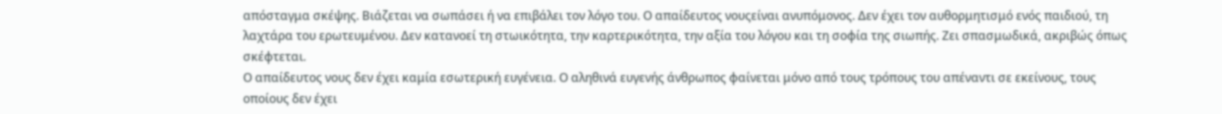απόσταγμα σκέψης. Βιάζεται να σωπάσει ή να επιβάλει τον λόγο του. Ο απαίδευτος νουςείναι ανυπόμονος. Δεν έχει τον αυθορμητισμό ενός παιδιού, τη λαχτάρα του ερωτευμένου. Δεν κατανοεί τη στωικότητα, την καρτερικότητα, την αξία του λόγου και τη σοφία της σιωπής. Ζει σπασμωδικά, ακριβώς όπως σκέφτεται.
Ο απαίδευτος νους δεν έχει καμία εσωτερική ευγένεια. Ο αληθινά ευγενής άνθρωπος φαίνεται μόνο από τους τρόπους του απέναντι σε εκείνους, τους οποίους δεν έχει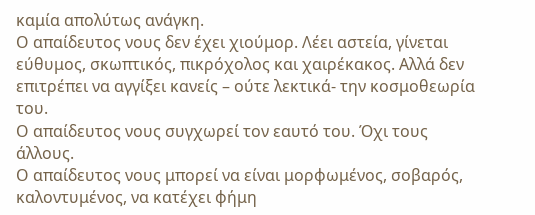καμία απολύτως ανάγκη.
Ο απαίδευτος νους δεν έχει χιούμορ. Λέει αστεία, γίνεται εύθυμος, σκωπτικός, πικρόχολος και χαιρέκακος. Αλλά δεν επιτρέπει να αγγίξει κανείς – ούτε λεκτικά- την κοσμοθεωρία του.
Ο απαίδευτος νους συγχωρεί τον εαυτό του. Όχι τους άλλους.
Ο απαίδευτος νους μπορεί να είναι μορφωμένος, σοβαρός, καλοντυμένος, να κατέχει φήμη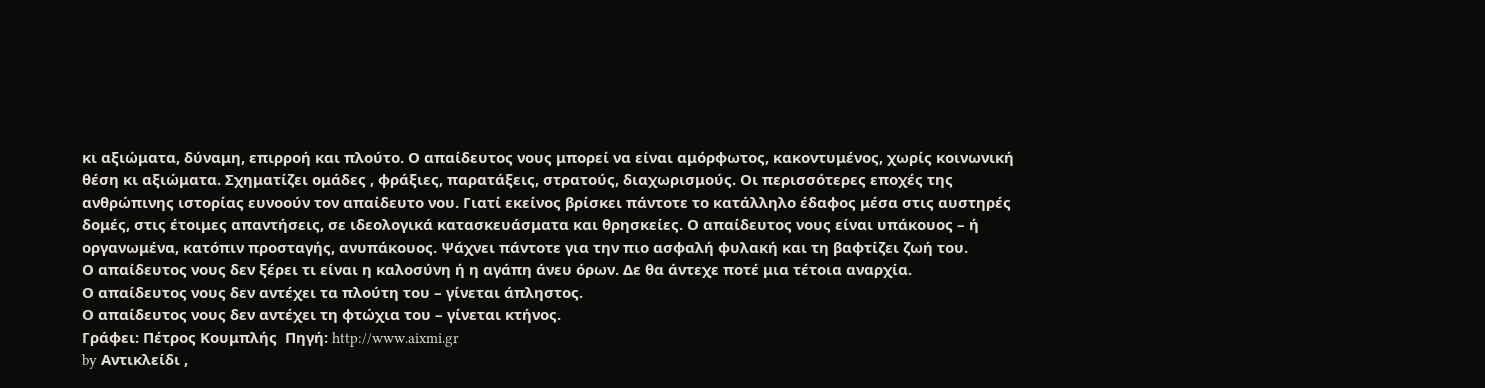κι αξιώματα, δύναμη, επιρροή και πλούτο. Ο απαίδευτος νους μπορεί να είναι αμόρφωτος, κακοντυμένος, χωρίς κοινωνική θέση κι αξιώματα. Σχηματίζει ομάδες , φράξιες, παρατάξεις, στρατούς, διαχωρισμούς. Οι περισσότερες εποχές της ανθρώπινης ιστορίας ευνοούν τον απαίδευτο νου. Γιατί εκείνος βρίσκει πάντοτε το κατάλληλο έδαφος μέσα στις αυστηρές δομές, στις έτοιμες απαντήσεις, σε ιδεολογικά κατασκευάσματα και θρησκείες. Ο απαίδευτος νους είναι υπάκουος – ή οργανωμένα, κατόπιν προσταγής, ανυπάκουος. Ψάχνει πάντοτε για την πιο ασφαλή φυλακή και τη βαφτίζει ζωή του.
Ο απαίδευτος νους δεν ξέρει τι είναι η καλοσύνη ή η αγάπη άνευ όρων. Δε θα άντεχε ποτέ μια τέτοια αναρχία.
Ο απαίδευτος νους δεν αντέχει τα πλούτη του – γίνεται άπληστος.
Ο απαίδευτος νους δεν αντέχει τη φτώχια του – γίνεται κτήνος.
Γράφει: Πέτρος Κουμπλής  Πηγή: http://www.aixmi.gr
by Αντικλείδι ,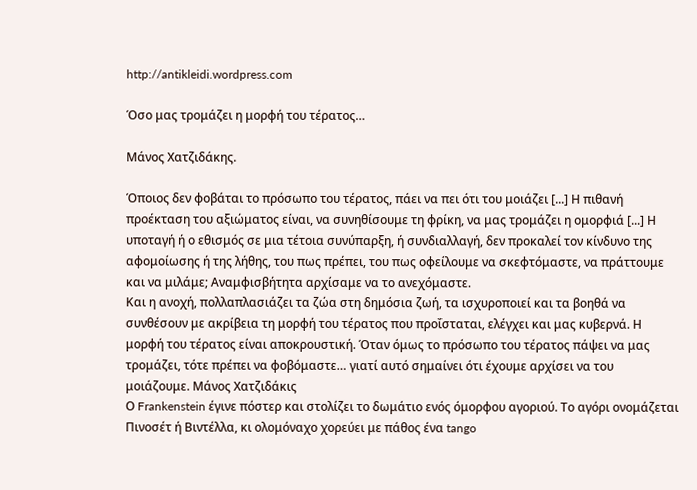http://antikleidi.wordpress.com

Όσο μας τρομάζει η μορφή του τέρατος…

Μάνος Χατζιδάκης.

Όποιος δεν φοβάται το πρόσωπο του τέρατος, πάει να πει ότι του μοιάζει [...] Η πιθανή προέκταση του αξιώματος είναι, να συνηθίσουμε τη φρίκη, να μας τρομάζει η ομορφιά [...] Η υποταγή ή ο εθισμός σε μια τέτοια συνύπαρξη, ή συνδιαλλαγή, δεν προκαλεί τον κίνδυνο της αφομοίωσης ή της λήθης, του πως πρέπει, του πως οφείλουμε να σκεφτόμαστε, να πράττουμε και να μιλάμε; Αναμφισβήτητα αρχίσαμε να το ανεχόμαστε.
Και η ανοχή, πολλαπλασιάζει τα ζώα στη δημόσια ζωή, τα ισχυροποιεί και τα βοηθά να συνθέσουν με ακρίβεια τη μορφή του τέρατος που προΐσταται, ελέγχει και μας κυβερνά. Η μορφή του τέρατος είναι αποκρουστική. Όταν όμως το πρόσωπο του τέρατος πάψει να μας τρομάζει, τότε πρέπει να φοβόμαστε… γιατί αυτό σημαίνει ότι έχουμε αρχίσει να του μοιάζουμε. Μάνος Χατζιδάκις
Ο Frankenstein έγινε πόστερ και στολίζει το δωμάτιο ενός όμορφου αγοριού. Το αγόρι ονομάζεται Πινοσέτ ή Βιντέλλα, κι ολομόναχο χορεύει με πάθος ένα tango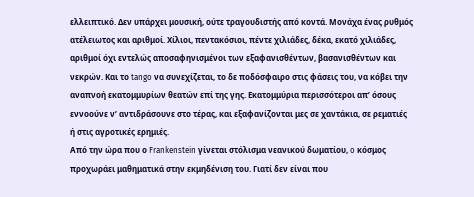ελλειπτικό. Δεν υπάρχει μουσική, ούτε τραγουδιστής από κοντά. Μονάχα ένας ρυθμός ατέλειωτος και αριθμοί. Χίλιοι, πεντακόσιοι, πέντε χιλιάδες, δέκα, εκατό χιλιάδες, αριθμοί όχι εντελώς αποσαφηνισμένοι των εξαφανισθέντων, βασανισθέντων και νεκρών. Και το tango να συνεχίζεται, το δε ποδόσφαιρο στις φάσεις του, να κόβει την αναπνοή εκατομμυρίων θεατών επί της γης. Εκατομμύρια περισσότεροι απ’ όσους εννοούνε ν’ αντιδράσουνε στο τέρας, και εξαφανίζονται μες σε χαντάκια, σε ρεματιές ή στις αγροτικές ερημιές.
Από την ώρα που ο Frankenstein γίνεται στόλισμα νεανικού δωματίου, o κόσμος προχωράει μαθηματικά στην εκμηδένιση του. Γιατί δεν είναι που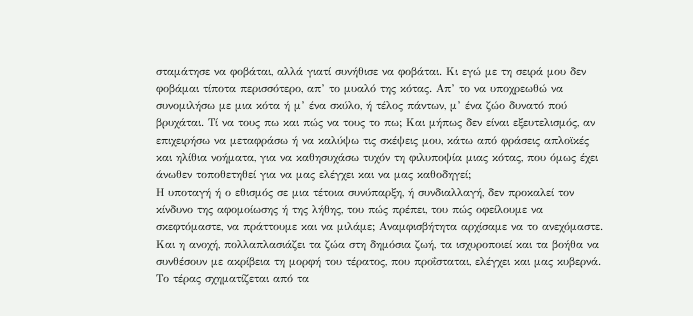σταμάτησε να φοβάται, αλλά γιατί συνήθισε να φοβάται. Κι εγώ με τη σειρά μου δεν φοβάμαι τίποτα περισσότερο, απ’ το μυαλό της κότας. Απ’ το να υποχρεωθώ να συνομιλήσω με μια κότα ή μ’ ένα σκύλο, ή τέλος πάντων, μ’ ένα ζώο δυνατό πού βρυχάται. Τί να τους πω και πώς να τους το πω; Και μήπως δεν είναι εξευτελισμός, αν επιχειρήσω να μεταφράσω ή να καλύψω τις σκέψεις μου, κάτω από φράσεις απλοϊκές και ηλίθια νοήματα, για να καθησυχάσω τυχόν τη φιλυποψία μιας κότας, που όμως έχει άνωθεν τοποθετηθεί για να μας ελέγχει και να μας καθοδηγεί;
Η υποταγή ή ο εθισμός σε μια τέτοια συνύπαρξη, ή συνδιαλλαγή, δεν προκαλεί τον κίνδυνο της αφομοίωσης ή της λήθης, του πώς πρέπει, του πώς οφείλουμε να σκεφτόμαστε, να πράττουμε και να μιλάμε; Αναμφισβήτητα αρχίσαμε να το ανεχόμαστε. Και η ανοχή, πολλαπλασιάζει τα ζώα στη δημόσια ζωή, τα ισχυροποιεί και τα βοήθα να συνθέσουν με ακρίβεια τη μορφή του τέρατος, που προΐσταται, ελέγχει και μας κυβερνά.
Το τέρας σχηματίζεται από τα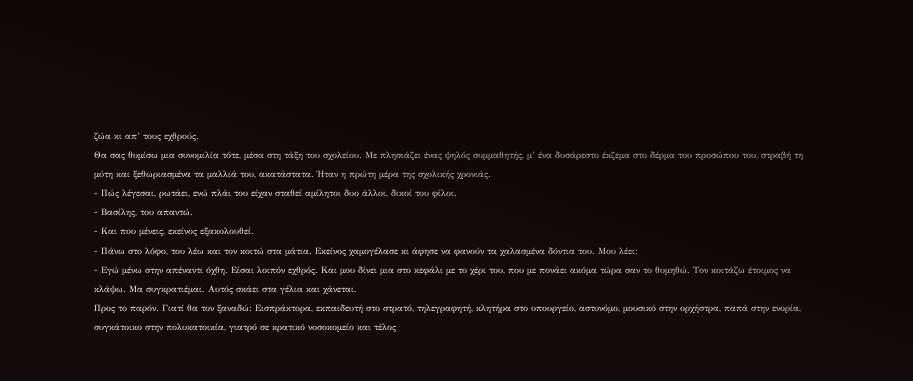ζώα κι απ’ τους εχθρούς.
Θα σας θυμίσω μια συνομιλία τότε, μέσα στη τάξη του σχολείου. Με πλησιάζει ένας ψηλός συμμαθητής, μ’ ένα δυσάρεστο έκζεμα στο δέρμα του προσώπου του, στραβή τη μύτη και ξεθωριασμένα τα μαλλιά του, ακατάστατα. Ήταν η πρώτη μέρα της σχολικής χρονιάς.
- Πώς λέγεσαι, ρωτάει, ενώ πλάι του είχαν σταθεί αμίλητοι δυο άλλοι, δικοί του φίλοι.
- Βασίλης, του απαντώ.
- Και που μένεις, εκείνος εξακολουθεί.
- Πάνω στο λόφο, του λέω και τον κοιτώ στα μάτια. Εκείνος χαμογέλασε κι άφησε να φανούν τα χαλασμένα δόντια του. Μου λέει:
- Εγώ μένω στην απέναντι όχθη. Είσαι λοιπόν εχθρός. Και μου δίνει μια στο κεφάλι με το χέρι του, που με πονάει ακόμα τώρα σαν το θυμηθώ. Τον κοιτάζω έτοιμος να κλάψω. Μα συγκρατιέμαι. Αυτός σκάει στα γέλια και χάνεται.
Προς το παρόν. Γιατί θα τον ξαναδώ: Εισπράκτορα, εκπαιδευτή στο στρατό, τηλεγραφητή, κλητήρα στο υπουργείο, αστυνόμο, μουσικό στην ορχήστρα, παπά στην ενορία, συγκάτοικο στην πολυκατοικία, γιατρό σε κρατικό νοσοκομείο και τέλος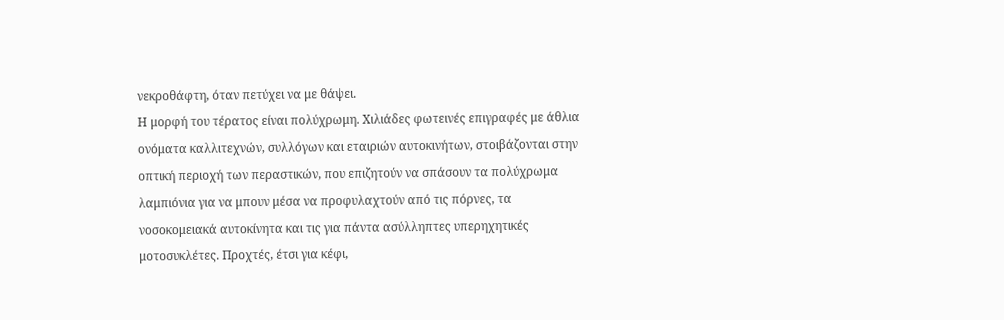νεκροθάφτη, όταν πετύχει να με θάψει.
Η μορφή του τέρατος είναι πολύχρωμη. Χιλιάδες φωτεινές επιγραφές με άθλια ονόματα καλλιτεχνών, συλλόγων και εταιριών αυτοκινήτων, στοιβάζονται στην οπτική περιοχή των περαστικών, που επιζητούν να σπάσουν τα πολύχρωμα λαμπιόνια για να μπουν μέσα να προφυλαχτούν από τις πόρνες, τα νοσοκομειακά αυτοκίνητα και τις για πάντα ασύλληπτες υπερηχητικές μοτοσυκλέτες. Προχτές, έτσι για κέφι,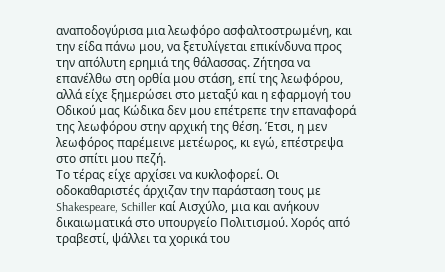αναποδογύρισα μια λεωφόρο ασφαλτοστρωμένη, και την είδα πάνω μου, να ξετυλίγεται επικίνδυνα προς την απόλυτη ερημιά της θάλασσας. Ζήτησα να επανέλθω στη ορθία μου στάση, επί της λεωφόρου, αλλά είχε ξημερώσει στο μεταξύ και η εφαρμογή του Οδικού μας Κώδικα δεν μου επέτρεπε την επαναφορά της λεωφόρου στην αρχική της θέση. Έτσι, η μεν λεωφόρος παρέμεινε μετέωρος, κι εγώ, επέστρεψα στο σπίτι μου πεζή.
Το τέρας είχε αρχίσει να κυκλοφορεί. Οι οδοκαθαριστές άρχιζαν την παράσταση τους με Shakespeare, Schiller καί Αισχύλο, μια και ανήκουν δικαιωματικά στο υπουργείο Πολιτισμού. Χορός από τραβεστί, ψάλλει τα χορικά του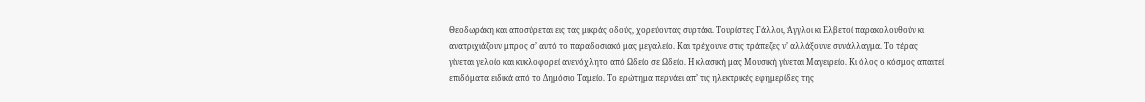Θεοδωράκη και αποσύρεται εις τας μικράς οδούς, χορεύοντας συρτάκι. Τουρίστες Γάλλοι, Άγγλοι κι Ελβετοί παρακολουθούν κι ανατριχιάζουν μπρος σ’ αυτό το παραδοσιακό μας μεγαλείο. Και τρέχουνε στις τράπεζες ν’ αλλάξουνε συνάλλαγμα. Το τέρας γίνεται γελοίο και κυκλοφορεί ανενόχλητο από Ωδείο σε Ωδείο. Η κλασική μας Μουσική γίνεται Μαγειρείο. Κι όλος ο κόσμος απαιτεί επιδόματα ειδικά από το Δημόσιο Ταμείο. Το ερώτημα περνάει απ’ τις ηλεκτρικές εφημερίδες της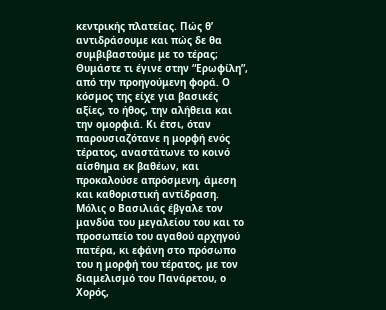κεντρικής πλατείας. Πώς θ’ αντιδράσουμε και πώς δε θα συμβιβαστούμε με το τέρας;
Θυμάστε τι έγινε στην “Ερωφίλη”, από την προηγούμενη φορά. Ο κόσμος της είχε για βασικές αξίες, το ήθος, την αλήθεια και την ομορφιά. Κι έτσι, όταν παρουσιαζότανε η μορφή ενός τέρατος, αναστάτωνε το κοινό αίσθημα εκ βαθέων, και προκαλούσε απρόσμενη, άμεση και καθοριστική αντίδραση. Μόλις ο Βασιλιάς έβγαλε τον μανδύα του μεγαλείου του και το προσωπείο του αγαθού αρχηγού πατέρα, κι εφάνη στο πρόσωπο του η μορφή του τέρατος, με τον διαμελισμό του Πανάρετου, ο Χορός,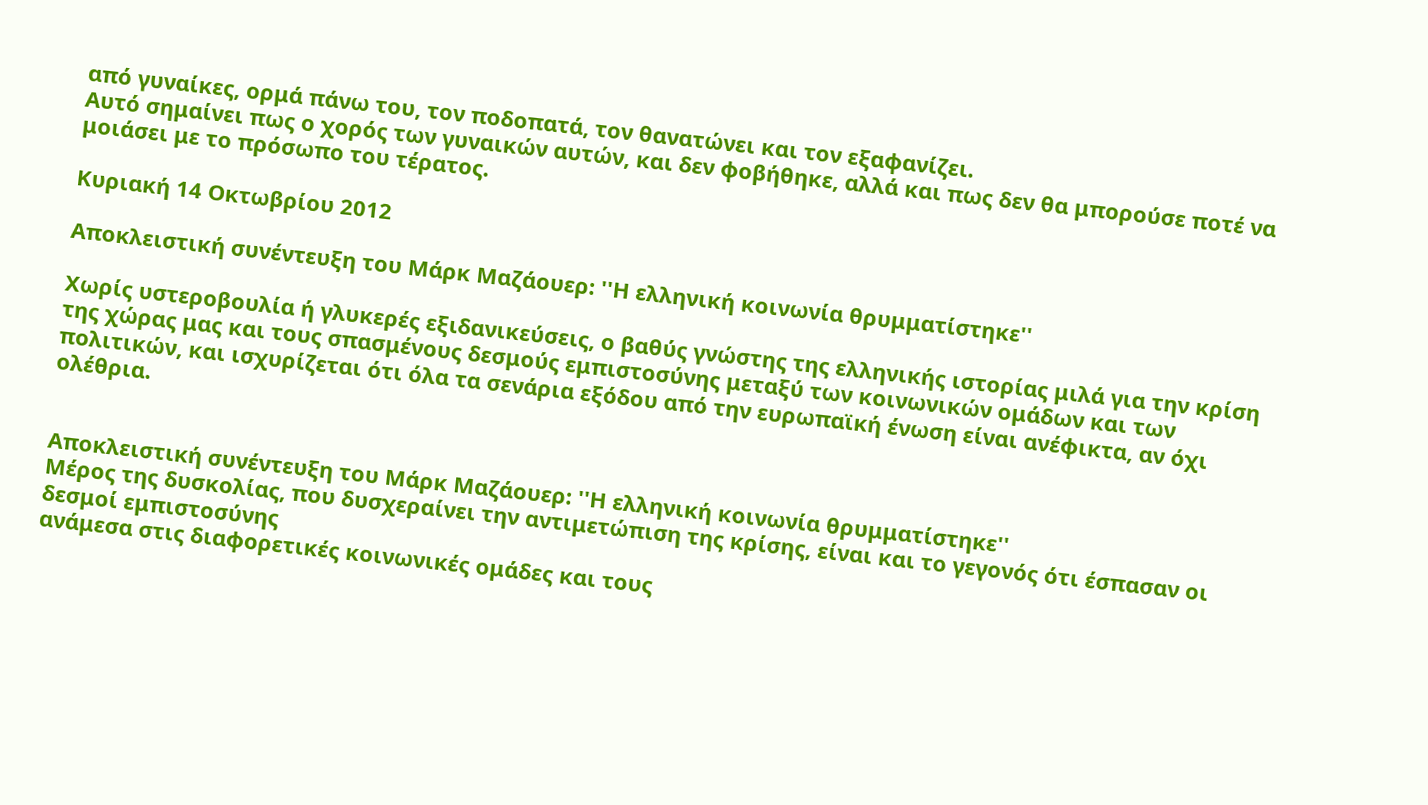από γυναίκες, ορμά πάνω του, τον ποδοπατά, τον θανατώνει και τον εξαφανίζει.
Αυτό σημαίνει πως ο χορός των γυναικών αυτών, και δεν φοβήθηκε, αλλά και πως δεν θα μπορούσε ποτέ να μοιάσει με το πρόσωπο του τέρατος.

Κυριακή 14 Οκτωβρίου 2012

Αποκλειστική συνέντευξη του Μάρκ Μαζάουερ: ''Η ελληνική κοινωνία θρυμματίστηκε''

Xωρίς υστεροβουλία ή γλυκερές εξιδανικεύσεις, ο βαθύς γνώστης της ελληνικής ιστορίας μιλά για την κρίση της χώρας μας και τους σπασμένους δεσμούς εμπιστοσύνης μεταξύ των κοινωνικών ομάδων και των πολιτικών, και ισχυρίζεται ότι όλα τα σενάρια εξόδου από την ευρωπαϊκή ένωση είναι ανέφικτα, αν όχι ολέθρια.


Αποκλειστική συνέντευξη του Μάρκ Μαζάουερ: ''Η ελληνική κοινωνία θρυμματίστηκε''
Μέρος της δυσκολίας, που δυσχεραίνει την αντιμετώπιση της κρίσης, είναι και το γεγονός ότι έσπασαν οι δεσμοί εμπιστοσύνης
ανάμεσα στις διαφορετικές κοινωνικές ομάδες και τους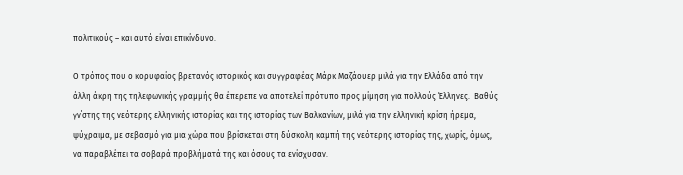πολιτικούς – και αυτό είναι επικίνδυνο.

Ο τρόπος που ο κορυφαίος βρετανός ιστορικός και συγγραφέας Μάρκ Μαζάουερ μιλά για την Ελλάδα από την άλλη άκρη της τηλεφωνικής γραμμής θα έπερεπε να αποτελεί πρότυπο προς μίμηση για πολλούς Έλληνες.  Βαθύς γν΄στης της νεότερης ελληνικής ιστορίας και της ιστορίας των Βαλκανίων, μιλά για την ελληνική κρίση ήρεμα, ψύχραιμα, με σεβασμό για μια χώρα που βρίσκεται στη δύσκολη καμπή της νεότερης ιστορίας της, χωρίς, όμως, να παραβλέπει τα σοβαρά προβλήματά της και όσους τα ενίσχυσαν.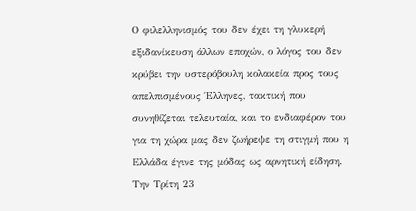Ο φιλελληνισμός του δεν έχει τη γλυκερή εξιδανίκευση άλλων εποχών, ο λόγος του δεν κρύβει την υστερόβουλη κολακεία προς τους απελπισμένους Έλληνες, τακτική που συνηθίζεται τελευταία, και το ενδιαφέρον του για τη χώρα μας δεν ζωήρεψε τη στιγμή που η Ελλάδα έγινε της μόδας ως αρνητική είδηση. Την Τρίτη 23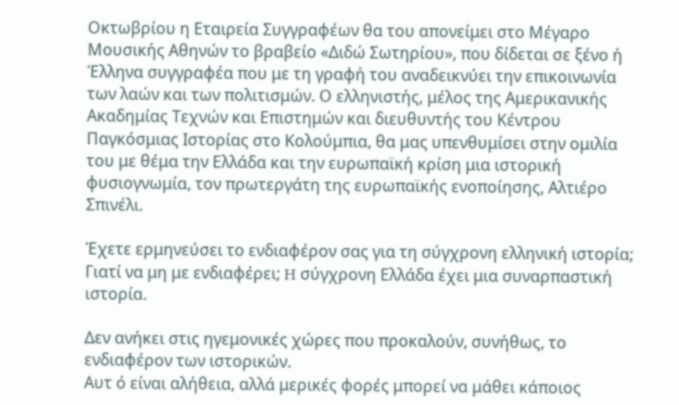Οκτωβρίου η Εταιρεία Συγγραφέων θα του απονείμει στο Μέγαρο Μουσικής Αθηνών το βραβείο «Διδώ Σωτηρίου», που δίδεται σε ξένο ή Έλληνα συγγραφέα που με τη γραφή του αναδεικνύει την επικοινωνία των λαών και των πολιτισμών. Ο ελληνιστής, μέλος της Αμερικανικής Ακαδημίας Τεχνών και Επιστημών και διευθυντής του Κέντρου Παγκόσμιας Ιστορίας στο Κολούμπια, θα μας υπενθυμίσει στην ομιλία του με θέμα την Ελλάδα και την ευρωπαϊκή κρίση μια ιστορική φυσιογνωμία, τον πρωτεργάτη της ευρωπαϊκής ενοποίησης, Αλτιέρο Σπινέλι.

Έχετε ερμηνεύσει το ενδιαφέρον σας για τη σύγχρονη ελληνική ιστορία;
Γιατί να μη με ενδιαφέρει; H σύγχρονη Ελλάδα έχει μια συναρπαστική ιστορία.

Δεν ανήκει στις ηγεμονικές χώρες που προκαλούν, συνήθως, το ενδιαφέρον των ιστορικών.
Αυτ ό είναι αλήθεια, αλλά μερικές φορές μπορεί να μάθει κάποιος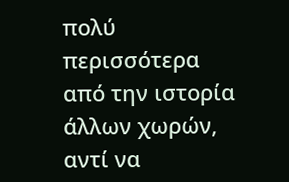πολύ περισσότερα από την ιστορία άλλων χωρών, αντί να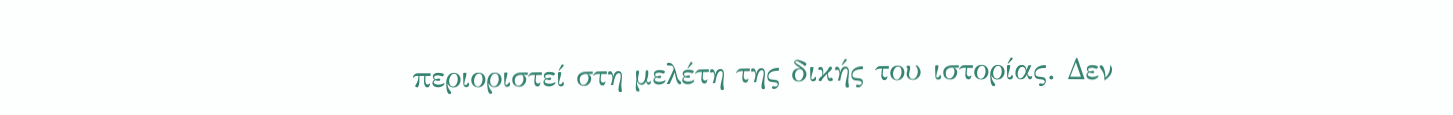περιοριστεί στη μελέτη της δικής του ιστορίας. Δεν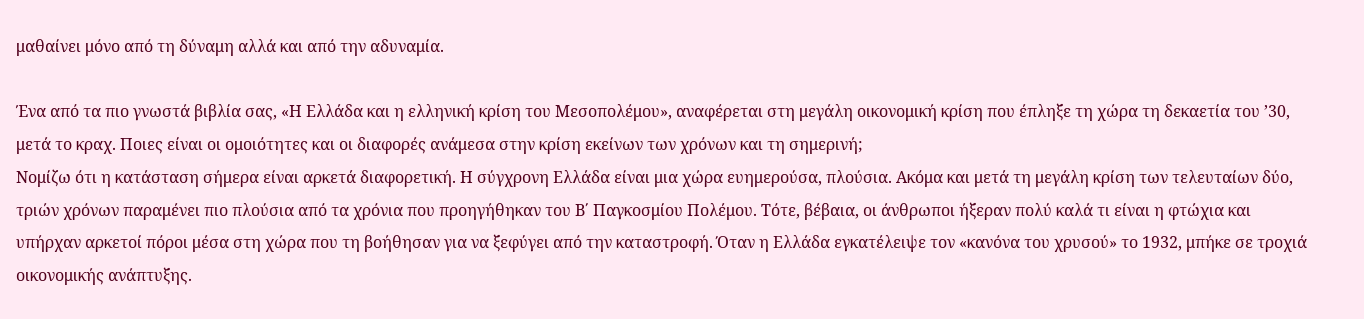μαθαίνει μόνο από τη δύναμη αλλά και από την αδυναμία.

Ένα από τα πιο γνωστά βιβλία σας, «Η Ελλάδα και η ελληνική κρίση του Μεσοπολέμου», αναφέρεται στη μεγάλη οικονομική κρίση που έπληξε τη χώρα τη δεκαετία του ’30, μετά το κραχ. Ποιες είναι οι ομοιότητες και οι διαφορές ανάμεσα στην κρίση εκείνων των χρόνων και τη σημερινή;
Νομίζω ότι η κατάσταση σήμερα είναι αρκετά διαφορετική. Η σύγχρονη Ελλάδα είναι μια χώρα ευημερούσα, πλούσια. Ακόμα και μετά τη μεγάλη κρίση των τελευταίων δύο, τριών χρόνων παραμένει πιο πλούσια από τα χρόνια που προηγήθηκαν του Β΄ Παγκοσμίου Πολέμου. Τότε, βέβαια, οι άνθρωποι ήξεραν πολύ καλά τι είναι η φτώχια και υπήρχαν αρκετοί πόροι μέσα στη χώρα που τη βοήθησαν για να ξεφύγει από την καταστροφή. Όταν η Ελλάδα εγκατέλειψε τον «κανόνα του χρυσού» το 1932, μπήκε σε τροχιά οικονομικής ανάπτυξης.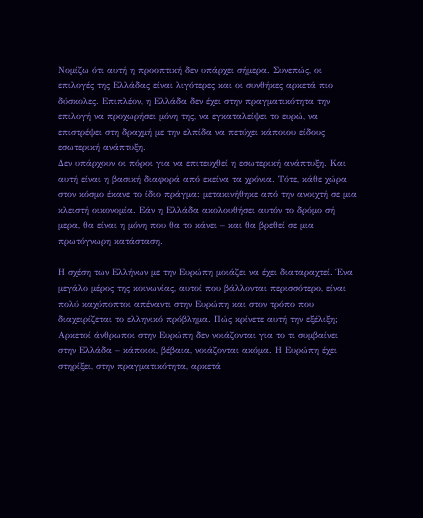Νομίζω ότι αυτή η προοπτική δεν υπάρχει σήμερα. Συνεπώς, οι επιλογές της Ελλάδας είναι λιγότερες και οι συνθήκες αρκετά πιο δύσκολες. Επιπλέον, η Ελλάδα δεν έχει στην πραγματικότητα την επιλογή να προχωρήσει μόνη της, να εγκαταλείψει το ευρώ, να επιστρέψει στη δραχμή με την ελπίδα να πετύχει κάποιου είδους εσωτερική ανάπτυξη.
Δεν υπάρχουν οι πόροι για να επιτευχθεί η εσωτερική ανάπτυξη. Και αυτή είναι η βασική διαφορά από εκείνα τα χρόνια. Τότε, κάθε χώρα στον κόσμο έκανε το ίδιο πράγμα: μετακινήθηκε από την ανοιχτή σε μια κλειστή οικονομία. Εάν η Ελλάδα ακολουθήσει αυτόν το δρόμο σή μερα, θα είναι η μόνη που θα το κάνει – και θα βρεθεί σε μια πρωτόγνωρη κατάσταση.

Η σχέση των Ελλήνων με την Ευρώπη μοιάζει να έχει διαταραχτεί. Ένα μεγάλο μέρος της κοινωνίας, αυτοί που βάλλονται περισσότερο, είναι πολύ καχύποπτοι απέναντι στην Ευρώπη και στον τρόπο που διαχειρίζεται το ελληνικό πρόβλημα. Πώς κρίνετε αυτή την εξέλιξη;
Αρκετοί άνθρωποι στην Ευρώπη δεν νοιάζονται για το τι συμβαίνει στην Ελλάδα – κάποιοι, βέβαια, νοιάζονται ακόμα. Η Ευρώπη έχει στηρίξει, στην πραγματικότητα, αρκετά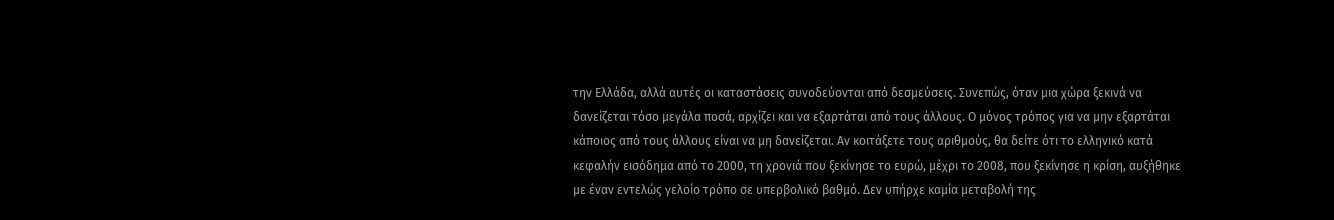την Ελλάδα, αλλά αυτές οι καταστάσεις συνοδεύονται από δεσμεύσεις. Συνεπώς, όταν μια χώρα ξεκινά να δανείζεται τόσο μεγάλα ποσά, αρχίζει και να εξαρτάται από τους άλλους. Ο μόνος τρόπος για να μην εξαρτάται κάποιος από τους άλλους είναι να μη δανείζεται. Αν κοιτάξετε τους αριθμούς, θα δείτε ότι το ελληνικό κατά κεφαλήν εισόδημα από το 2000, τη χρονιά που ξεκίνησε το ευρώ, μέχρι το 2008, που ξεκίνησε η κρίση, αυξήθηκε με έναν εντελώς γελοίο τρόπο σε υπερβολικό βαθμό. Δεν υπήρχε καμία μεταβολή της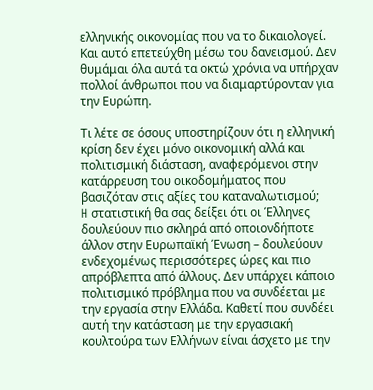ελληνικής οικονομίας που να το δικαιολογεί. Και αυτό επετεύχθη μέσω του δανεισμού. Δεν θυμάμαι όλα αυτά τα οκτώ χρόνια να υπήρχαν πολλοί άνθρωποι που να διαμαρτύρονταν για την Ευρώπη.

Τι λέτε σε όσους υποστηρίζουν ότι η ελληνική κρίση δεν έχει μόνο οικονομική αλλά και πολιτισμική διάσταση, αναφερόμενοι στην κατάρρευση του οικοδομήματος που βασιζόταν στις αξίες του καταναλωτισμού;
H στατιστική θα σας δείξει ότι οι Έλληνες δουλεύουν πιο σκληρά από οποιονδήποτε άλλον στην Ευρωπαϊκή Ένωση – δουλεύουν ενδεχομένως περισσότερες ώρες και πιο απρόβλεπτα από άλλους. Δεν υπάρχει κάποιο πολιτισμικό πρόβλημα που να συνδέεται με την εργασία στην Ελλάδα. Καθετί που συνδέει αυτή την κατάσταση με την εργασιακή κουλτούρα των Ελλήνων είναι άσχετο με την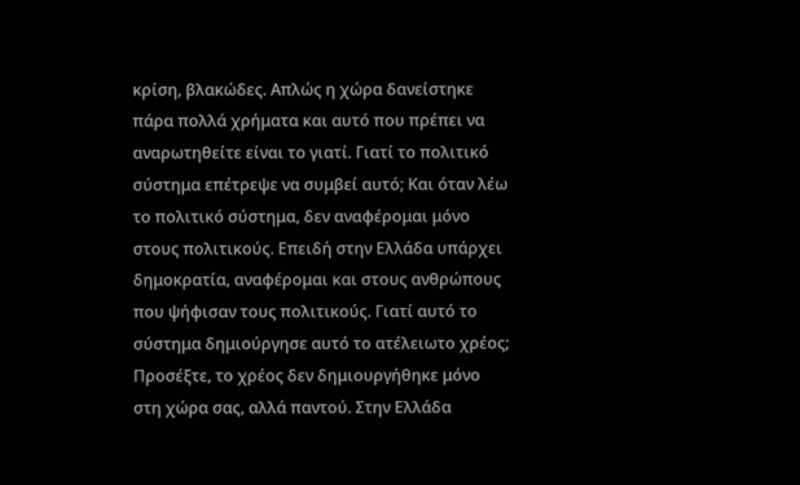κρίση, βλακώδες. Απλώς η χώρα δανείστηκε πάρα πολλά χρήματα και αυτό που πρέπει να αναρωτηθείτε είναι το γιατί. Γιατί το πολιτικό σύστημα επέτρεψε να συμβεί αυτό; Και όταν λέω το πολιτικό σύστημα, δεν αναφέρομαι μόνο στους πολιτικούς. Επειδή στην Ελλάδα υπάρχει δημοκρατία, αναφέρομαι και στους ανθρώπους που ψήφισαν τους πολιτικούς. Γιατί αυτό το σύστημα δημιούργησε αυτό το ατέλειωτο χρέος; Προσέξτε, το χρέος δεν δημιουργήθηκε μόνο στη χώρα σας, αλλά παντού. Στην Ελλάδα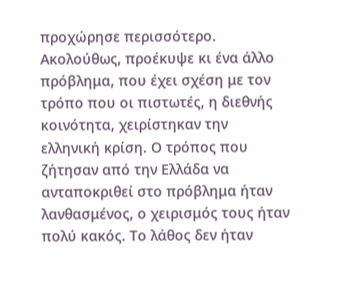προχώρησε περισσότερο. Ακολούθως, προέκυψε κι ένα άλλο πρόβλημα, που έχει σχέση με τον τρόπο που οι πιστωτές, η διεθνής κοινότητα, χειρίστηκαν την ελληνική κρίση. Ο τρόπος που ζήτησαν από την Ελλάδα να ανταποκριθεί στο πρόβλημα ήταν λανθασμένος, ο χειρισμός τους ήταν πολύ κακός. Το λάθος δεν ήταν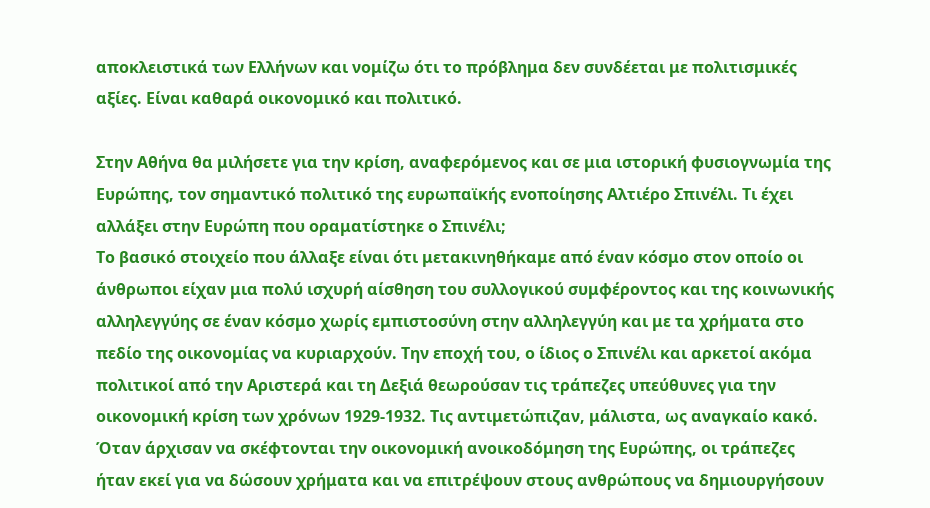αποκλειστικά των Ελλήνων και νομίζω ότι το πρόβλημα δεν συνδέεται με πολιτισμικές αξίες. Είναι καθαρά οικονομικό και πολιτικό.

Στην Αθήνα θα μιλήσετε για την κρίση, αναφερόμενος και σε μια ιστορική φυσιογνωμία της Ευρώπης, τον σημαντικό πολιτικό της ευρωπαϊκής ενοποίησης Αλτιέρο Σπινέλι. Τι έχει αλλάξει στην Ευρώπη που οραματίστηκε ο Σπινέλι;
Το βασικό στοιχείο που άλλαξε είναι ότι μετακινηθήκαμε από έναν κόσμο στον οποίο οι άνθρωποι είχαν μια πολύ ισχυρή αίσθηση του συλλογικού συμφέροντος και της κοινωνικής αλληλεγγύης σε έναν κόσμο χωρίς εμπιστοσύνη στην αλληλεγγύη και με τα χρήματα στο πεδίο της οικονομίας να κυριαρχούν. Την εποχή του, ο ίδιος ο Σπινέλι και αρκετοί ακόμα πολιτικοί από την Αριστερά και τη Δεξιά θεωρούσαν τις τράπεζες υπεύθυνες για την οικονομική κρίση των χρόνων 1929-1932. Τις αντιμετώπιζαν, μάλιστα, ως αναγκαίο κακό. Όταν άρχισαν να σκέφτονται την οικονομική ανοικοδόμηση της Ευρώπης, οι τράπεζες ήταν εκεί για να δώσουν χρήματα και να επιτρέψουν στους ανθρώπους να δημιουργήσουν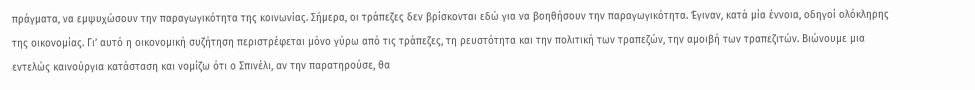πράγματα, να εμψυχώσουν την παραγωγικότητα της κοινωνίας. Σήμερα, οι τράπεζες δεν βρίσκονται εδώ για να βοηθήσουν την παραγωγικότητα. Έγιναν, κατά μία έννοια, οδηγοί ολόκληρης της οικονομίας. Γι’ αυτό η οικονομική συζήτηση περιστρέφεται μόνο γύρω από τις τράπεζες, τη ρευστότητα και την πολιτική των τραπεζών, την αμοιβή των τραπεζιτών. Βιώνουμε μια εντελώς καινούργια κατάσταση και νομίζω ότι ο Σπινέλι, αν την παρατηρούσε, θα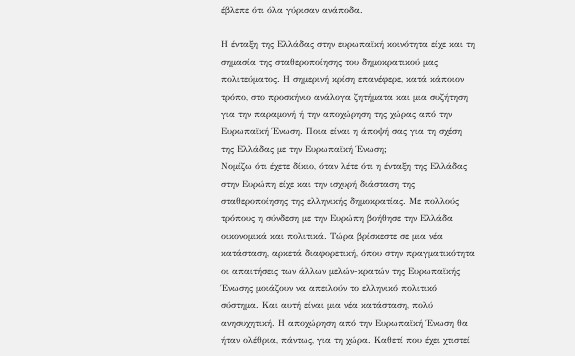έβλεπε ότι όλα γύρισαν ανάποδα.

Η ένταξη της Ελλάδας στην ευρωπαϊκή κοινότητα είχε και τη σημασία της σταθεροποίησης του δημοκρατικού μας πολιτεύματος. Η σημερινή κρίση επανέφερε, κατά κάποιον τρόπο, στο προσκήνιο ανάλογα ζητήματα και μια συζήτηση για την παραμονή ή την αποχώρηση της χώρας από την Ευρωπαϊκή Ένωση. Ποια είναι η άποψή σας για τη σχέση της Ελλάδας με την Ευρωπαϊκή Ένωση;
Νομίζω ότι έχετε δίκιο, όταν λέτε ότι η ένταξη της Ελλάδας στην Ευρώπη είχε και την ισχυρή διάσταση της σταθεροποίησης της ελληνικής δημοκρατίας. Με πολλούς τρόπους η σύνδεση με την Ευρώπη βοήθησε την Ελλάδα οικονομικά και πολιτικά. Τώρα βρίσκεστε σε μια νέα κατάσταση, αρκετά διαφορετική, όπου στην πραγματικότητα οι απαιτήσεις των άλλων μελών-κρατών της Ευρωπαϊκής Ένωσης μοιάζουν να απειλούν το ελληνικό πολιτικό σύστημα. Και αυτή είναι μια νέα κατάσταση, πολύ ανησυχητική. Η αποχώρηση από την Ευρωπαϊκή Ένωση θα ήταν ολέθρια, πάντως, για τη χώρα. Καθετί που έχει χτιστεί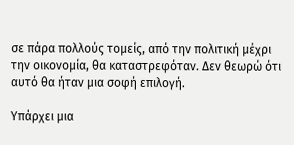σε πάρα πολλούς τομείς, από την πολιτική μέχρι την οικονομία, θα καταστρεφόταν. Δεν θεωρώ ότι αυτό θα ήταν μια σοφή επιλογή.

Υπάρχει μια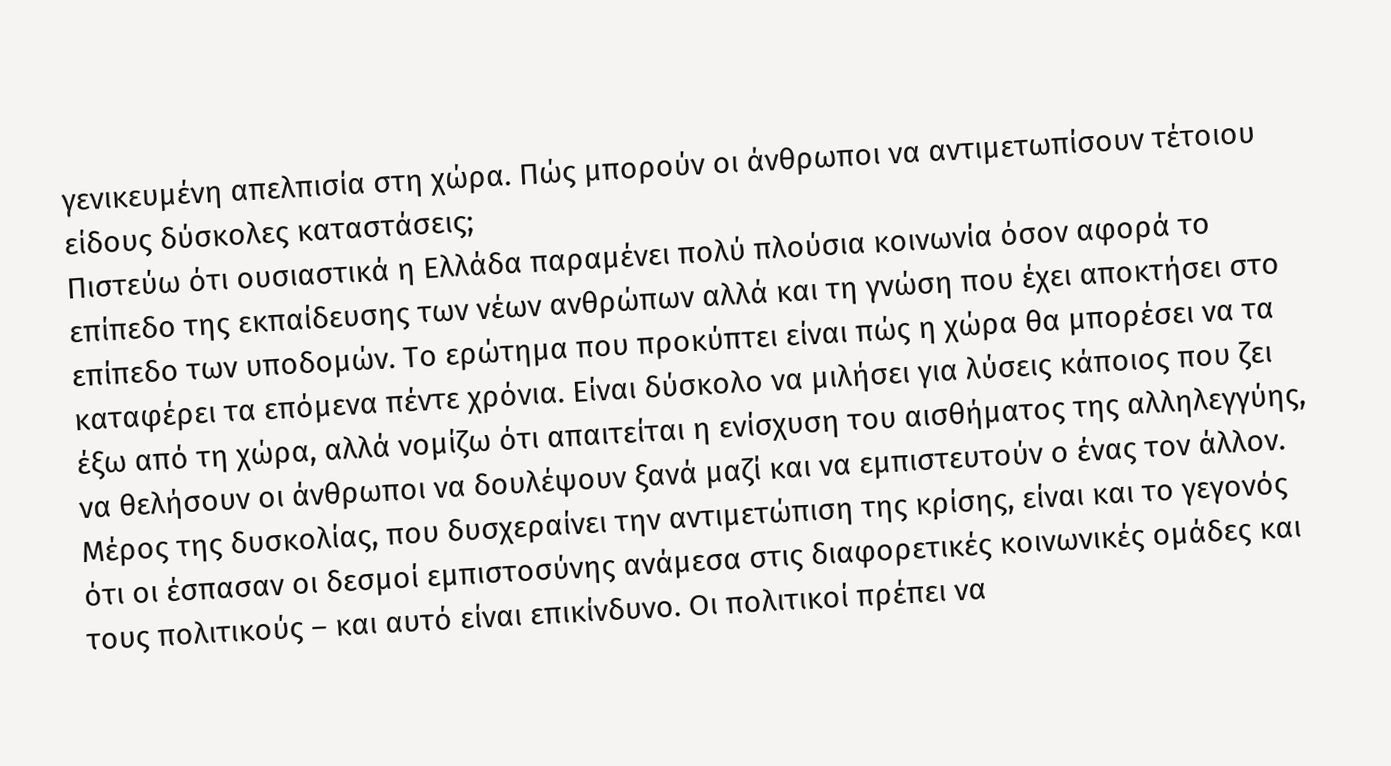γενικευμένη απελπισία στη χώρα. Πώς μπορούν οι άνθρωποι να αντιμετωπίσουν τέτοιου είδους δύσκολες καταστάσεις;
Πιστεύω ότι ουσιαστικά η Ελλάδα παραμένει πολύ πλούσια κοινωνία όσον αφορά το επίπεδο της εκπαίδευσης των νέων ανθρώπων αλλά και τη γνώση που έχει αποκτήσει στο επίπεδο των υποδομών. Το ερώτημα που προκύπτει είναι πώς η χώρα θα μπορέσει να τα καταφέρει τα επόμενα πέντε χρόνια. Είναι δύσκολο να μιλήσει για λύσεις κάποιος που ζει έξω από τη χώρα, αλλά νομίζω ότι απαιτείται η ενίσχυση του αισθήματος της αλληλεγγύης, να θελήσουν οι άνθρωποι να δουλέψουν ξανά μαζί και να εμπιστευτούν ο ένας τον άλλον. Μέρος της δυσκολίας, που δυσχεραίνει την αντιμετώπιση της κρίσης, είναι και το γεγονός ότι οι έσπασαν οι δεσμοί εμπιστοσύνης ανάμεσα στις διαφορετικές κοινωνικές ομάδες και τους πολιτικούς – και αυτό είναι επικίνδυνο. Οι πολιτικοί πρέπει να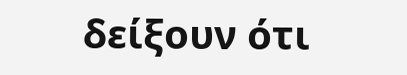δείξουν ότι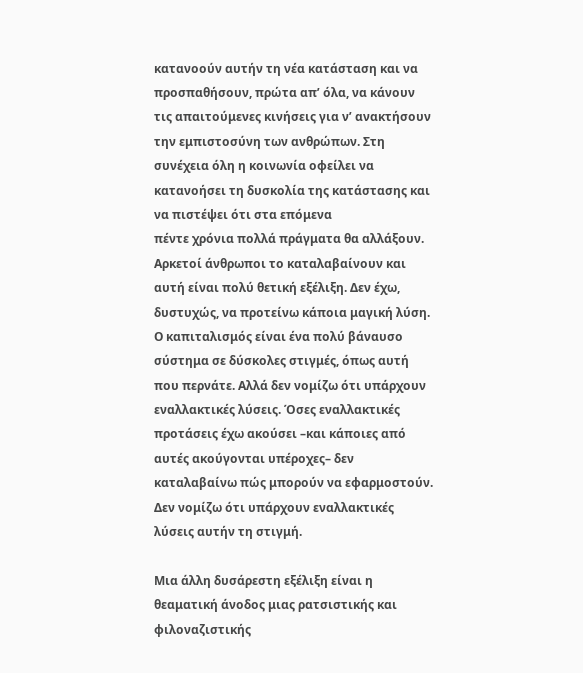κατανοούν αυτήν τη νέα κατάσταση και να προσπαθήσουν, πρώτα απ’ όλα, να κάνουν τις απαιτούμενες κινήσεις για ν’ ανακτήσουν την εμπιστοσύνη των ανθρώπων. Στη συνέχεια όλη η κοινωνία οφείλει να κατανοήσει τη δυσκολία της κατάστασης και να πιστέψει ότι στα επόμενα
πέντε χρόνια πολλά πράγματα θα αλλάξουν. Αρκετοί άνθρωποι το καταλαβαίνουν και αυτή είναι πολύ θετική εξέλιξη. Δεν έχω, δυστυχώς, να προτείνω κάποια μαγική λύση. Ο καπιταλισμός είναι ένα πολύ βάναυσο σύστημα σε δύσκολες στιγμές, όπως αυτή που περνάτε. Αλλά δεν νομίζω ότι υπάρχουν εναλλακτικές λύσεις. Όσες εναλλακτικές προτάσεις έχω ακούσει –και κάποιες από αυτές ακούγονται υπέροχες– δεν καταλαβαίνω πώς μπορούν να εφαρμοστούν. Δεν νομίζω ότι υπάρχουν εναλλακτικές λύσεις αυτήν τη στιγμή.

Μια άλλη δυσάρεστη εξέλιξη είναι η θεαματική άνοδος μιας ρατσιστικής και φιλοναζιστικής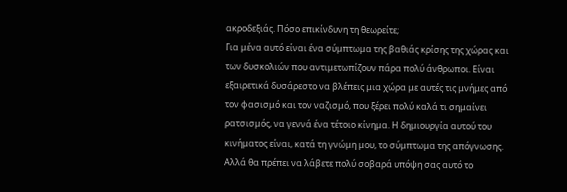ακροδεξιάς. Πόσο επικίνδυνη τη θεωρείτε;
Για μένα αυτό είναι ένα σύμπτωμα της βαθιάς κρίσης της χώρας και των δυσκολιών που αντιμετωπίζουν πάρα πολύ άνθρωποι. Είναι εξαιρετικά δυσάρεστο να βλέπεις μια χώρα με αυτές τις μνήμες από τον φασισμό και τον ναζισμό, που ξέρει πολύ καλά τι σημαίνει ρατσισμός, να γεννά ένα τέτοιο κίνημα. Η δημιουργία αυτού του κινήματος είναι, κατά τη γνώμη μου, το σύμπτωμα της απόγνωσης. Αλλά θα πρέπει να λάβετε πολύ σοβαρά υπόψη σας αυτό το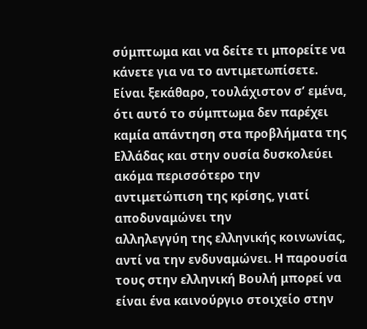σύμπτωμα και να δείτε τι μπορείτε να κάνετε για να το αντιμετωπίσετε. Είναι ξεκάθαρο, τουλάχιστον σ’ εμένα, ότι αυτό το σύμπτωμα δεν παρέχει καμία απάντηση στα προβλήματα της Ελλάδας και στην ουσία δυσκολεύει ακόμα περισσότερο την αντιμετώπιση της κρίσης, γιατί αποδυναμώνει την
αλληλεγγύη της ελληνικής κοινωνίας, αντί να την ενδυναμώνει. Η παρουσία τους στην ελληνική Βουλή μπορεί να είναι ένα καινούργιο στοιχείο στην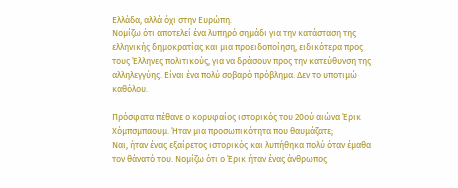Ελλάδα, αλλά όχι στην Ευρώπη.
Νομίζω ότι αποτελεί ένα λυπηρό σημάδι για την κατάσταση της ελληνικής δημοκρατίας και μια προειδοποίηση, ειδικότερα προς τους Έλληνες πολιτικούς, για να δράσουν προς την κατεύθυνση της αλληλεγγύης. Είναι ένα πολύ σοβαρό πρόβλημα. Δεν το υποτιμώ καθόλου.

Πρόσφατα πέθανε ο κορυφαίος ιστορικός του 20ού αιώνα Έρικ Χόμπσμπαουμ. Ήταν μια προσωπικότητα που θαυμάζατε;
Ναι, ήταν ένας εξαίρετος ιστορικός και λυπήθηκα πολύ όταν έμαθα τον θάνατό του. Νομίζω ότι ο Έρικ ήταν ένας άνθρωπος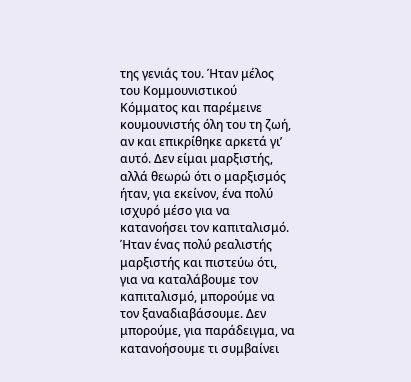της γενιάς του. Ήταν μέλος του Κομμουνιστικού Κόμματος και παρέμεινε κουμουνιστής όλη του τη ζωή, αν και επικρίθηκε αρκετά γι’ αυτό. Δεν είμαι μαρξιστής, αλλά θεωρώ ότι ο μαρξισμός ήταν, για εκείνον, ένα πολύ ισχυρό μέσο για να κατανοήσει τον καπιταλισμό. Ήταν ένας πολύ ρεαλιστής μαρξιστής και πιστεύω ότι, για να καταλάβουμε τον καπιταλισμό, μπορούμε να τον ξαναδιαβάσουμε. Δεν μπορούμε, για παράδειγμα, να κατανοήσουμε τι συμβαίνει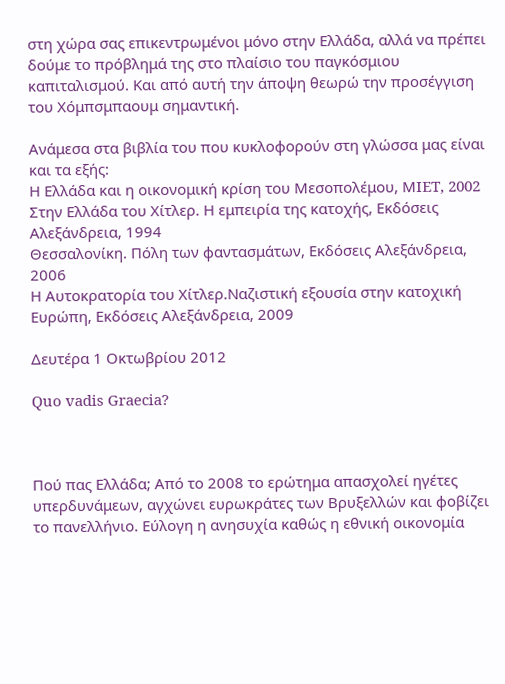στη χώρα σας επικεντρωμένοι μόνο στην Ελλάδα, αλλά να πρέπει δούμε το πρόβλημά της στο πλαίσιο του παγκόσμιου καπιταλισμού. Και από αυτή την άποψη θεωρώ την προσέγγιση του Χόμπσμπαουμ σημαντική.

Ανάμεσα στα βιβλία του που κυκλοφορούν στη γλώσσα μας είναι και τα εξής:
Η Ελλάδα και η οικονομική κρίση του Μεσοπολέμου, ΜIET, 2002
Στην Ελλάδα του Χίτλερ. Η εμπειρία της κατοχής, Εκδόσεις Αλεξάνδρεια, 1994
Θεσσαλονίκη. Πόλη των φαντασμάτων, Εκδόσεις Αλεξάνδρεια, 2006
Η Αυτοκρατορία του Χίτλερ.Ναζιστική εξουσία στην κατοχική Ευρώπη, Εκδόσεις Αλεξάνδρεια, 2009

Δευτέρα 1 Οκτωβρίου 2012

Quo vadis Graecia?



Πού πας Ελλάδα; Από το 2008 το ερώτημα απασχολεί ηγέτες υπερδυνάμεων, αγχώνει ευρωκράτες των Βρυξελλών και φοβίζει το πανελλήνιο. Εύλογη η ανησυχία καθώς η εθνική οικονομία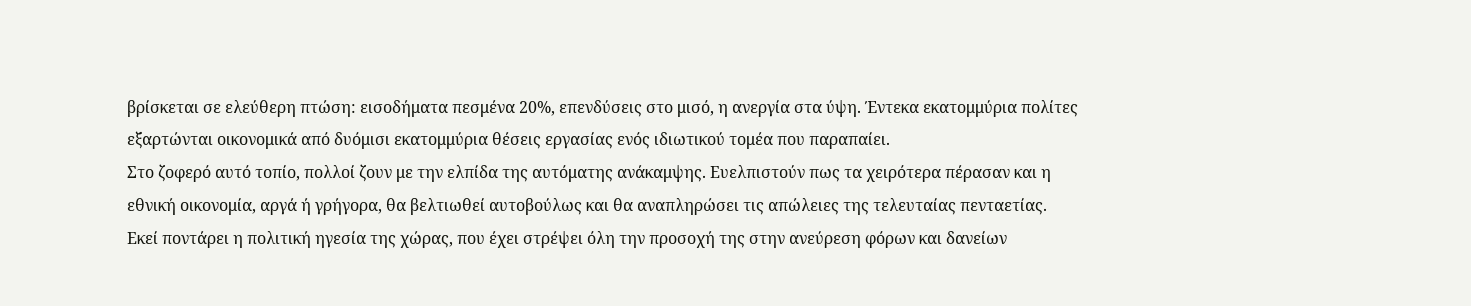βρίσκεται σε ελεύθερη πτώση: εισοδήματα πεσμένα 20%, επενδύσεις στο μισό, η ανεργία στα ύψη. Έντεκα εκατομμύρια πολίτες εξαρτώνται οικονομικά από δυόμισι εκατομμύρια θέσεις εργασίας ενός ιδιωτικού τομέα που παραπαίει.
Στο ζοφερό αυτό τοπίο, πολλοί ζουν με την ελπίδα της αυτόματης ανάκαμψης. Ευελπιστούν πως τα χειρότερα πέρασαν και η εθνική οικονομία, αργά ή γρήγορα, θα βελτιωθεί αυτοβούλως και θα αναπληρώσει τις απώλειες της τελευταίας πενταετίας. Εκεί ποντάρει η πολιτική ηγεσία της χώρας, που έχει στρέψει όλη την προσοχή της στην ανεύρεση φόρων και δανείων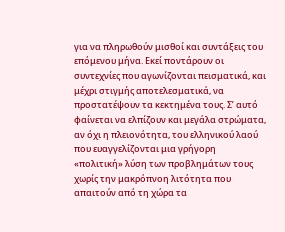για να πληρωθούν μισθοί και συντάξεις του επόμενου μήνα. Εκεί ποντάρουν οι συντεχνίες που αγωνίζονται πεισματικά, και μέχρι στιγμής αποτελεσματικά, να προστατέψουν τα κεκτημένα τους. Σ’ αυτό φαίνεται να ελπίζουν και μεγάλα στρώματα, αν όχι η πλειονότητα, του ελληνικού λαού που ευαγγελίζονται μια γρήγορη «πολιτική» λύση των προβλημάτων τους χωρίς την μακρόπνοη λιτότητα που απαιτούν από τη χώρα τα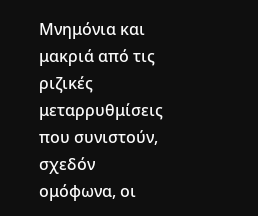Μνημόνια και μακριά από τις ριζικές μεταρρυθμίσεις που συνιστούν, σχεδόν ομόφωνα, οι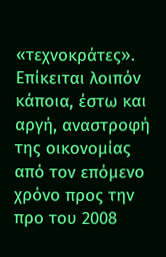«τεχνοκράτες».
Επίκειται λοιπόν κάποια, έστω και αργή, αναστροφή της οικονομίας από τον επόμενο χρόνο προς την προ του 2008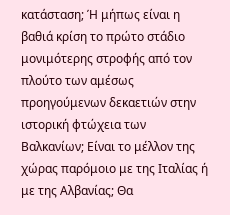κατάσταση; Ή μήπως είναι η βαθιά κρίση το πρώτο στάδιο μονιμότερης στροφής από τον πλούτο των αμέσως προηγούμενων δεκαετιών στην ιστορική φτώχεια των Βαλκανίων; Είναι το μέλλον της χώρας παρόμοιο με της Ιταλίας ή με της Αλβανίας; Θα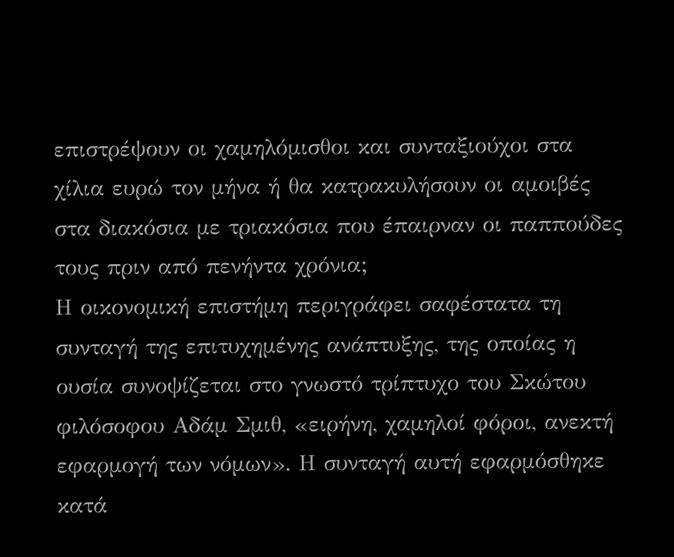επιστρέψουν οι χαμηλόμισθοι και συνταξιούχοι στα χίλια ευρώ τον μήνα ή θα κατρακυλήσουν οι αμοιβές στα διακόσια με τριακόσια που έπαιρναν οι παππούδες τους πριν από πενήντα χρόνια;
Η οικονομική επιστήμη περιγράφει σαφέστατα τη συνταγή της επιτυχημένης ανάπτυξης, της οποίας η ουσία συνοψίζεται στο γνωστό τρίπτυχο του Σκώτου φιλόσοφου Αδάμ Σμιθ, «ειρήνη, χαμηλοί φόροι, ανεκτή εφαρμογή των νόμων». Η συνταγή αυτή εφαρμόσθηκε κατά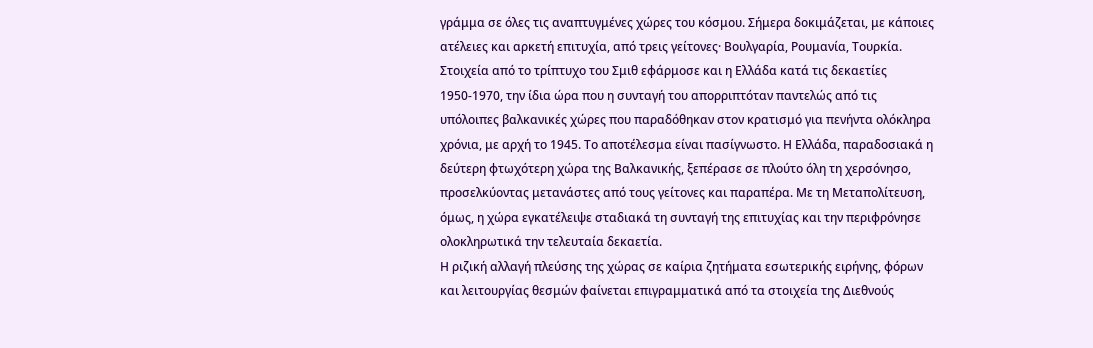γράμμα σε όλες τις αναπτυγμένες χώρες του κόσμου. Σήμερα δοκιμάζεται, με κάποιες ατέλειες και αρκετή επιτυχία, από τρεις γείτονες· Βουλγαρία, Ρουμανία, Τουρκία.
Στοιχεία από το τρίπτυχο του Σμιθ εφάρμοσε και η Ελλάδα κατά τις δεκαετίες 1950-1970, την ίδια ώρα που η συνταγή του απορριπτόταν παντελώς από τις υπόλοιπες βαλκανικές χώρες που παραδόθηκαν στον κρατισμό για πενήντα ολόκληρα χρόνια, με αρχή το 1945. Το αποτέλεσμα είναι πασίγνωστο. Η Ελλάδα, παραδοσιακά η δεύτερη φτωχότερη χώρα της Βαλκανικής, ξεπέρασε σε πλούτο όλη τη χερσόνησο, προσελκύοντας μετανάστες από τους γείτονες και παραπέρα. Με τη Μεταπολίτευση, όμως, η χώρα εγκατέλειψε σταδιακά τη συνταγή της επιτυχίας και την περιφρόνησε ολοκληρωτικά την τελευταία δεκαετία.
Η ριζική αλλαγή πλεύσης της χώρας σε καίρια ζητήματα εσωτερικής ειρήνης, φόρων και λειτουργίας θεσμών φαίνεται επιγραμματικά από τα στοιχεία της Διεθνούς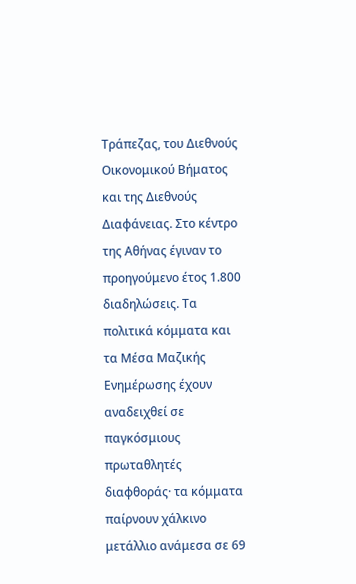Τράπεζας, του Διεθνούς Οικονομικού Βήματος και της Διεθνούς Διαφάνειας. Στο κέντρο της Αθήνας έγιναν το προηγούμενο έτος 1.800 διαδηλώσεις. Τα πολιτικά κόμματα και τα Μέσα Μαζικής Ενημέρωσης έχουν αναδειχθεί σε παγκόσμιους πρωταθλητές διαφθοράς· τα κόμματα παίρνουν χάλκινο μετάλλιο ανάμεσα σε 69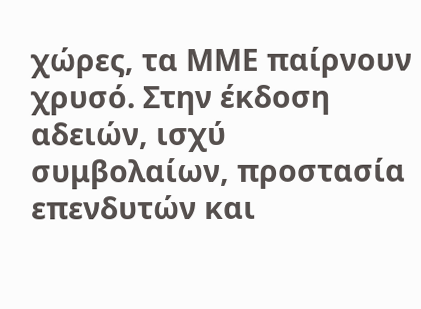χώρες, τα ΜΜΕ παίρνουν χρυσό. Στην έκδοση αδειών, ισχύ συμβολαίων, προστασία επενδυτών και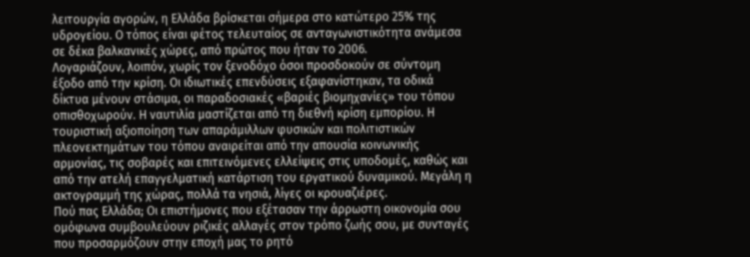λειτουργία αγορών, η Ελλάδα βρίσκεται σήμερα στο κατώτερο 25% της υδρογείου. Ο τόπος είναι φέτος τελευταίος σε ανταγωνιστικότητα ανάμεσα σε δέκα βαλκανικές χώρες, από πρώτος που ήταν το 2006.
Λογαριάζουν, λοιπόν, χωρίς τον ξενοδόχο όσοι προσδοκούν σε σύντομη έξοδο από την κρίση. Οι ιδιωτικές επενδύσεις εξαφανίστηκαν, τα οδικά δίκτυα μένουν στάσιμα, οι παραδοσιακές «βαριές βιομηχανίες» του τόπου οπισθοχωρούν. Η ναυτιλία μαστίζεται από τη διεθνή κρίση εμπορίου. Η τουριστική αξιοποίηση των απαράμιλλων φυσικών και πολιτιστικών πλεονεκτημάτων του τόπου αναιρείται από την απουσία κοινωνικής αρμονίας, τις σοβαρές και επιτεινόμενες ελλείψεις στις υποδομές, καθώς και από την ατελή επαγγελματική κατάρτιση του εργατικού δυναμικού. Μεγάλη η ακτογραμμή της χώρας, πολλά τα νησιά, λίγες οι κρουαζιέρες.
Πού πας Ελλάδα; Οι επιστήμονες που εξέτασαν την άρρωστη οικονομία σου ομόφωνα συμβουλεύουν ριζικές αλλαγές στον τρόπο ζωής σου, με συνταγές που προσαρμόζουν στην εποχή μας το ρητό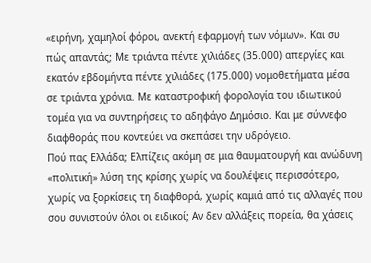«ειρήνη, χαμηλοί φόροι, ανεκτή εφαρμογή των νόμων». Και συ πώς απαντάς; Mε τριάντα πέντε χιλιάδες (35.000) απεργίες και εκατόν εβδομήντα πέντε χιλιάδες (175.000) νομοθετήματα μέσα σε τριάντα χρόνια. Με καταστροφική φορολογία του ιδιωτικού τομέα για να συντηρήσεις το αδηφάγο Δημόσιο. Και με σύννεφο διαφθοράς που κοντεύει να σκεπάσει την υδρόγειο.
Πού πας Ελλάδα; Ελπίζεις ακόμη σε μια θαυματουργή και ανώδυνη «πολιτική» λύση της κρίσης χωρίς να δουλέψεις περισσότερο, χωρίς να ξορκίσεις τη διαφθορά, χωρίς καμιά από τις αλλαγές που σου συνιστούν όλοι οι ειδικοί; Αν δεν αλλάξεις πορεία, θα χάσεις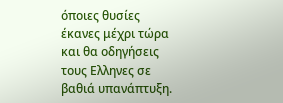όποιες θυσίες έκανες μέχρι τώρα και θα οδηγήσεις τους Ελληνες σε βαθιά υπανάπτυξη.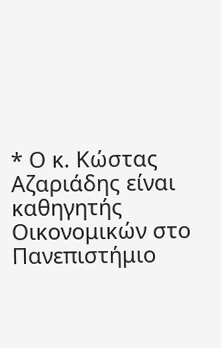* Ο κ. Κώστας Αζαριάδης είναι καθηγητής Οικονομικών στο Πανεπιστήμιο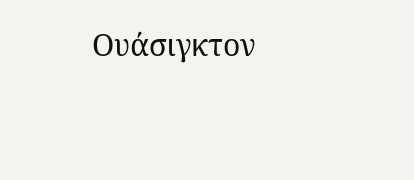Ουάσιγκτον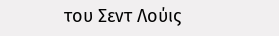του Σεντ Λούις